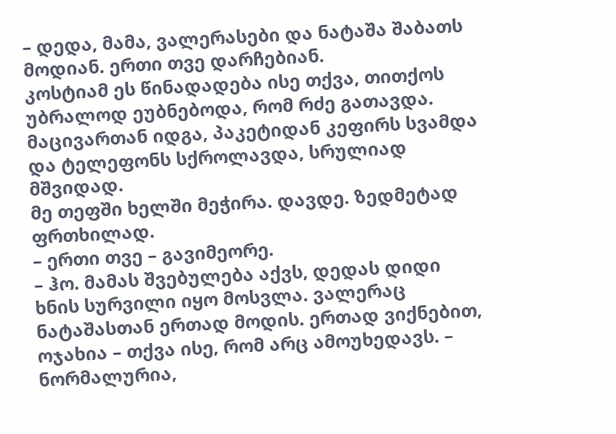– დედა, მამა, ვალერასები და ნატაშა შაბათს მოდიან. ერთი თვე დარჩებიან.
კოსტიამ ეს წინადადება ისე თქვა, თითქოს უბრალოდ ეუბნებოდა, რომ რძე გათავდა. მაცივართან იდგა, პაკეტიდან კეფირს სვამდა და ტელეფონს სქროლავდა, სრულიად მშვიდად.
მე თეფში ხელში მეჭირა. დავდე. ზედმეტად ფრთხილად.
– ერთი თვე – გავიმეორე.
– ჰო. მამას შვებულება აქვს, დედას დიდი ხნის სურვილი იყო მოსვლა. ვალერაც ნატაშასთან ერთად მოდის. ერთად ვიქნებით, ოჯახია – თქვა ისე, რომ არც ამოუხედავს. – ნორმალურია,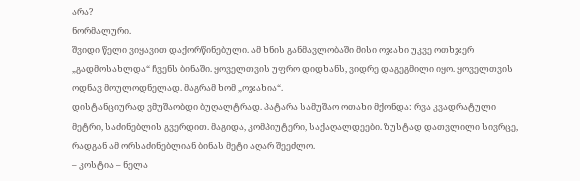არა?
ნორმალური.
შვიდი წელი ვიყავით დაქორწინებული. ამ ხნის განმავლობაში მისი ოჯახი უკვე ოთხჯერ „გადმოსახლდა“ ჩვენს ბინაში. ყოველთვის უფრო დიდხანს, ვიდრე დაგეგმილი იყო. ყოველთვის ოდნავ მოულოდნელად. მაგრამ ხომ „ოჯახია“.
დისტანციურად ვმუშაობდი ბუღალტრად. პატარა სამუშაო ოთახი მქონდა: რვა კვადრატული მეტრი, საძინებლის გვერდით. მაგიდა, კომპიუტერი, საქაღალდეები. ზუსტად დათვლილი სივრცე, რადგან ამ ორსაძინებლიან ბინას მეტი აღარ შეეძლო.
– კოსტია – ნელა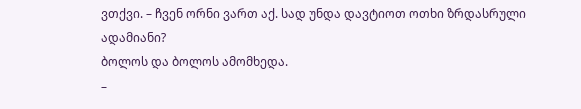ვთქვი. – ჩვენ ორნი ვართ აქ. სად უნდა დავტიოთ ოთხი ზრდასრული ადამიანი?
ბოლოს და ბოლოს ამომხედა.
–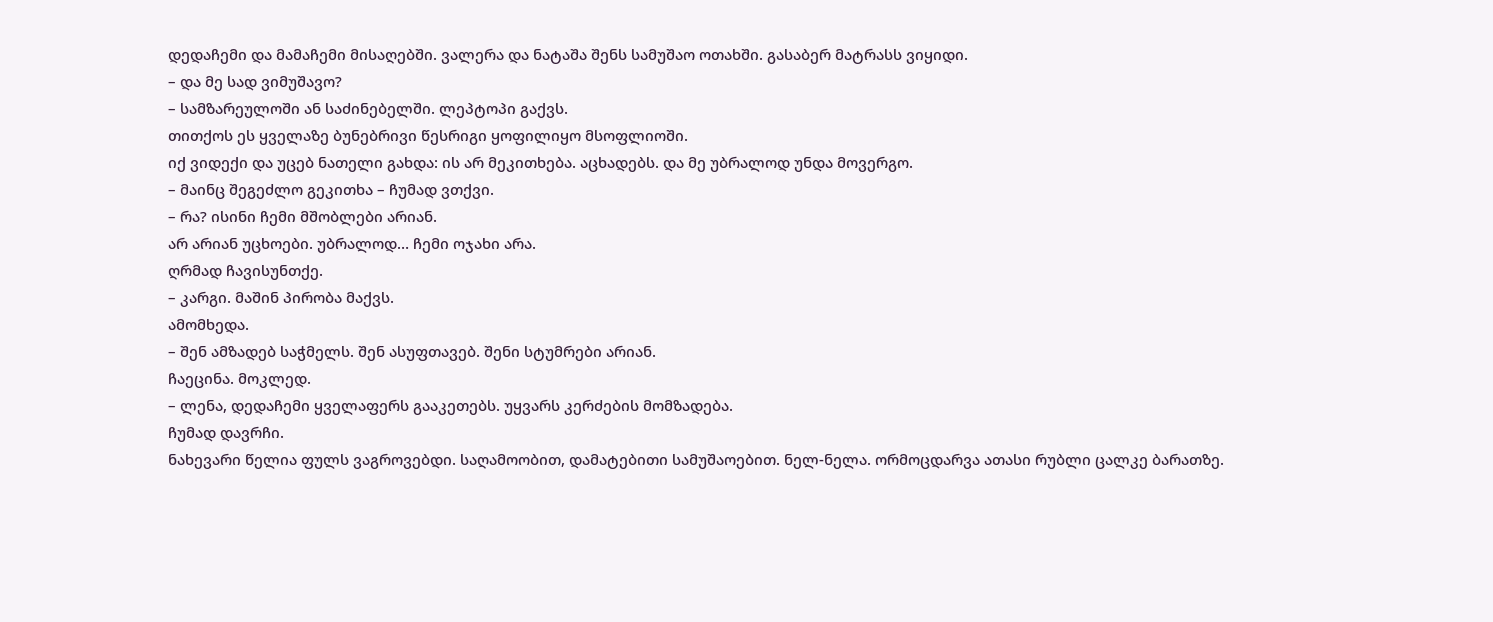დედაჩემი და მამაჩემი მისაღებში. ვალერა და ნატაშა შენს სამუშაო ოთახში. გასაბერ მატრასს ვიყიდი.
– და მე სად ვიმუშავო?
– სამზარეულოში ან საძინებელში. ლეპტოპი გაქვს.
თითქოს ეს ყველაზე ბუნებრივი წესრიგი ყოფილიყო მსოფლიოში.
იქ ვიდექი და უცებ ნათელი გახდა: ის არ მეკითხება. აცხადებს. და მე უბრალოდ უნდა მოვერგო.
– მაინც შეგეძლო გეკითხა – ჩუმად ვთქვი.
– რა? ისინი ჩემი მშობლები არიან.
არ არიან უცხოები. უბრალოდ… ჩემი ოჯახი არა.
ღრმად ჩავისუნთქე.
– კარგი. მაშინ პირობა მაქვს.
ამომხედა.
– შენ ამზადებ საჭმელს. შენ ასუფთავებ. შენი სტუმრები არიან.
ჩაეცინა. მოკლედ.
– ლენა, დედაჩემი ყველაფერს გააკეთებს. უყვარს კერძების მომზადება.
ჩუმად დავრჩი.
ნახევარი წელია ფულს ვაგროვებდი. საღამოობით, დამატებითი სამუშაოებით. ნელ-ნელა. ორმოცდარვა ათასი რუბლი ცალკე ბარათზე.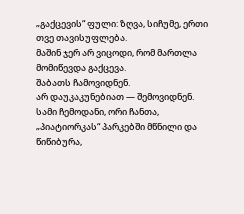„გაქცევის“ ფული: ზღვა, სიჩუმე, ერთი თვე თავისუფლება.
მაშინ ჯერ არ ვიცოდი, რომ მართლა მომიწევდა გაქცევა.
შაბათს ჩამოვიდნენ.
არ დაუკაკუნებიათ — შემოვიდნენ.
სამი ჩემოდანი, ორი ჩანთა, „პიატიორკას“ პარკებში მწნილი და წიწიბურა,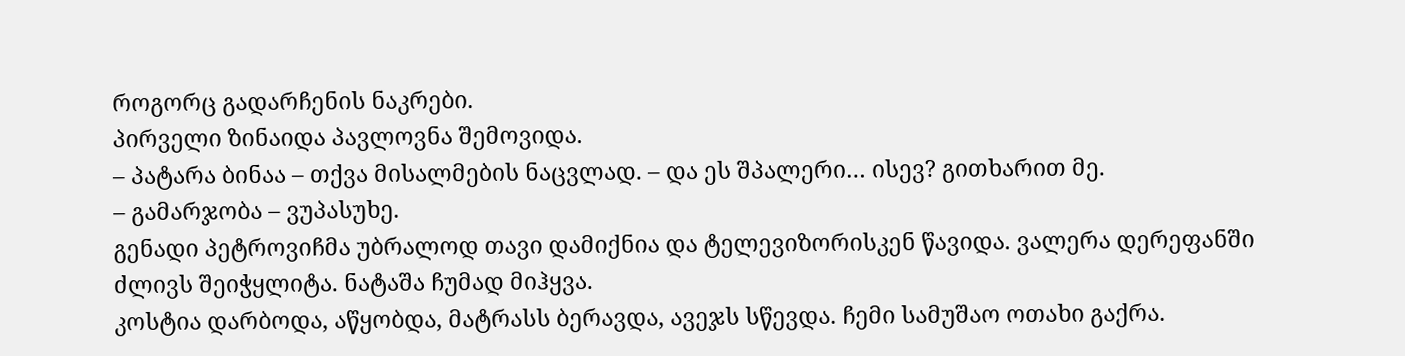როგორც გადარჩენის ნაკრები.
პირველი ზინაიდა პავლოვნა შემოვიდა.
– პატარა ბინაა – თქვა მისალმების ნაცვლად. – და ეს შპალერი… ისევ? გითხარით მე.
– გამარჯობა – ვუპასუხე.
გენადი პეტროვიჩმა უბრალოდ თავი დამიქნია და ტელევიზორისკენ წავიდა. ვალერა დერეფანში ძლივს შეიჭყლიტა. ნატაშა ჩუმად მიჰყვა.
კოსტია დარბოდა, აწყობდა, მატრასს ბერავდა, ავეჯს სწევდა. ჩემი სამუშაო ოთახი გაქრა.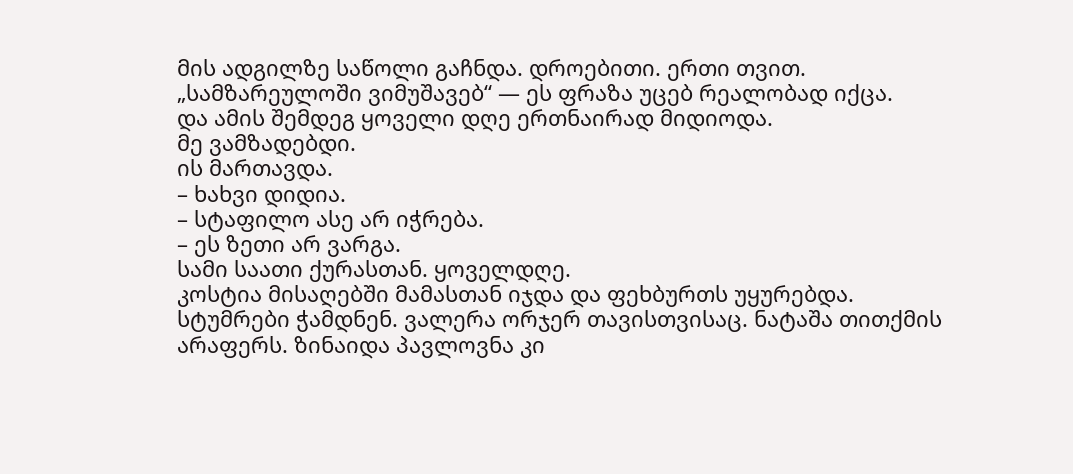მის ადგილზე საწოლი გაჩნდა. დროებითი. ერთი თვით.
„სამზარეულოში ვიმუშავებ“ — ეს ფრაზა უცებ რეალობად იქცა.
და ამის შემდეგ ყოველი დღე ერთნაირად მიდიოდა.
მე ვამზადებდი.
ის მართავდა.
– ხახვი დიდია.
– სტაფილო ასე არ იჭრება.
– ეს ზეთი არ ვარგა.
სამი საათი ქურასთან. ყოველდღე.
კოსტია მისაღებში მამასთან იჯდა და ფეხბურთს უყურებდა.
სტუმრები ჭამდნენ. ვალერა ორჯერ თავისთვისაც. ნატაშა თითქმის არაფერს. ზინაიდა პავლოვნა კი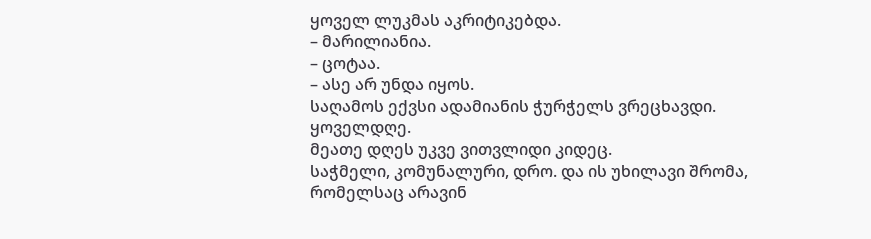ყოველ ლუკმას აკრიტიკებდა.
– მარილიანია.
– ცოტაა.
– ასე არ უნდა იყოს.
საღამოს ექვსი ადამიანის ჭურჭელს ვრეცხავდი. ყოველდღე.
მეათე დღეს უკვე ვითვლიდი კიდეც.
საჭმელი, კომუნალური, დრო. და ის უხილავი შრომა, რომელსაც არავინ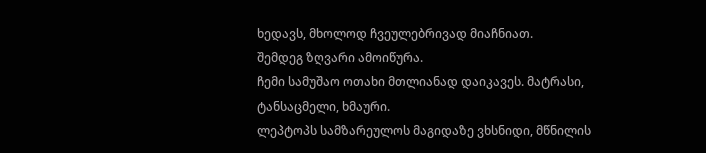ხედავს, მხოლოდ ჩვეულებრივად მიაჩნიათ.
შემდეგ ზღვარი ამოიწურა.
ჩემი სამუშაო ოთახი მთლიანად დაიკავეს. მატრასი, ტანსაცმელი, ხმაური.
ლეპტოპს სამზარეულოს მაგიდაზე ვხსნიდი, მწნილის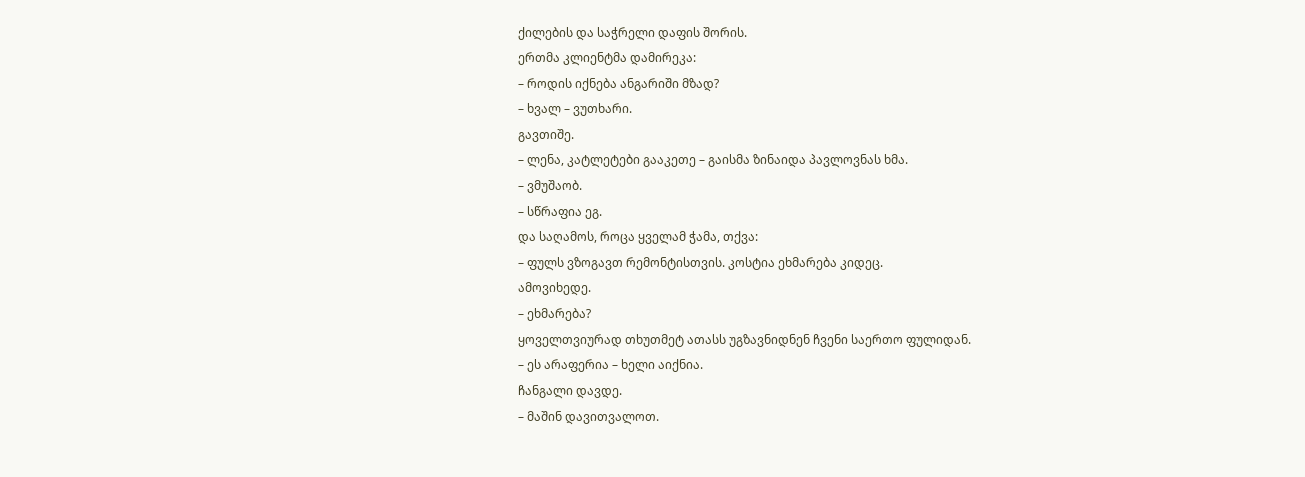ქილების და საჭრელი დაფის შორის.
ერთმა კლიენტმა დამირეკა:
– როდის იქნება ანგარიში მზად?
– ხვალ – ვუთხარი.
გავთიშე.
– ლენა, კატლეტები გააკეთე – გაისმა ზინაიდა პავლოვნას ხმა.
– ვმუშაობ.
– სწრაფია ეგ.
და საღამოს, როცა ყველამ ჭამა, თქვა:
– ფულს ვზოგავთ რემონტისთვის. კოსტია ეხმარება კიდეც.
ამოვიხედე.
– ეხმარება?
ყოველთვიურად თხუთმეტ ათასს უგზავნიდნენ ჩვენი საერთო ფულიდან.
– ეს არაფერია – ხელი აიქნია.
ჩანგალი დავდე.
– მაშინ დავითვალოთ.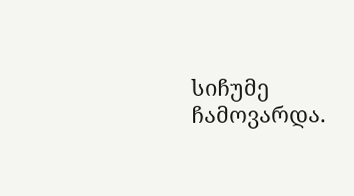სიჩუმე ჩამოვარდა.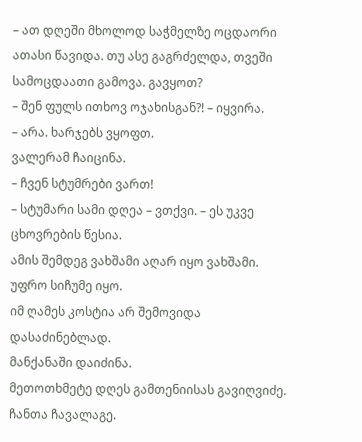– ათ დღეში მხოლოდ საჭმელზე ოცდაორი ათასი წავიდა. თუ ასე გაგრძელდა, თვეში სამოცდაათი გამოვა. გავყოთ?
– შენ ფულს ითხოვ ოჯახისგან?! – იყვირა.
– არა. ხარჯებს ვყოფთ.
ვალერამ ჩაიცინა.
– ჩვენ სტუმრები ვართ!
– სტუმარი სამი დღეა – ვთქვი. – ეს უკვე ცხოვრების წესია.
ამის შემდეგ ვახშამი აღარ იყო ვახშამი. უფრო სიჩუმე იყო.
იმ ღამეს კოსტია არ შემოვიდა დასაძინებლად.
მანქანაში დაიძინა.
მეთოთხმეტე დღეს გამთენიისას გავიღვიძე. ჩანთა ჩავალაგე.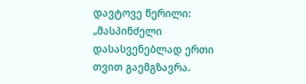დავტოვე წერილი:
„მასპინძელი დასასვენებლად ერთი თვით გაემგზავრა.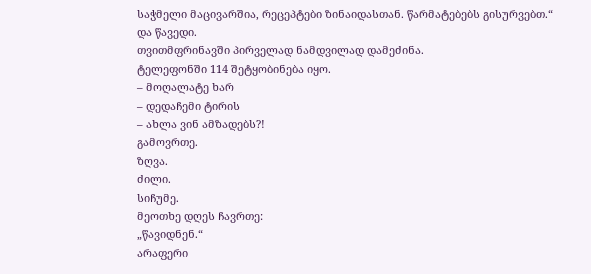საჭმელი მაცივარშია, რეცეპტები ზინაიდასთან. წარმატებებს გისურვებთ.“
და წავედი.
თვითმფრინავში პირველად ნამდვილად დამეძინა.
ტელეფონში 114 შეტყობინება იყო.
– მოღალატე ხარ
– დედაჩემი ტირის
– ახლა ვინ ამზადებს?!
გამოვრთე.
ზღვა.
ძილი.
სიჩუმე.
მეოთხე დღეს ჩავრთე:
„წავიდნენ.“
არაფერი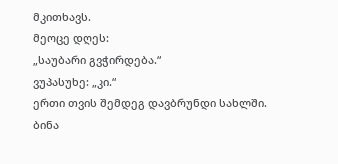მკითხავს.
მეოცე დღეს:
„საუბარი გვჭირდება.“
ვუპასუხე: „კი.“
ერთი თვის შემდეგ დავბრუნდი სახლში.
ბინა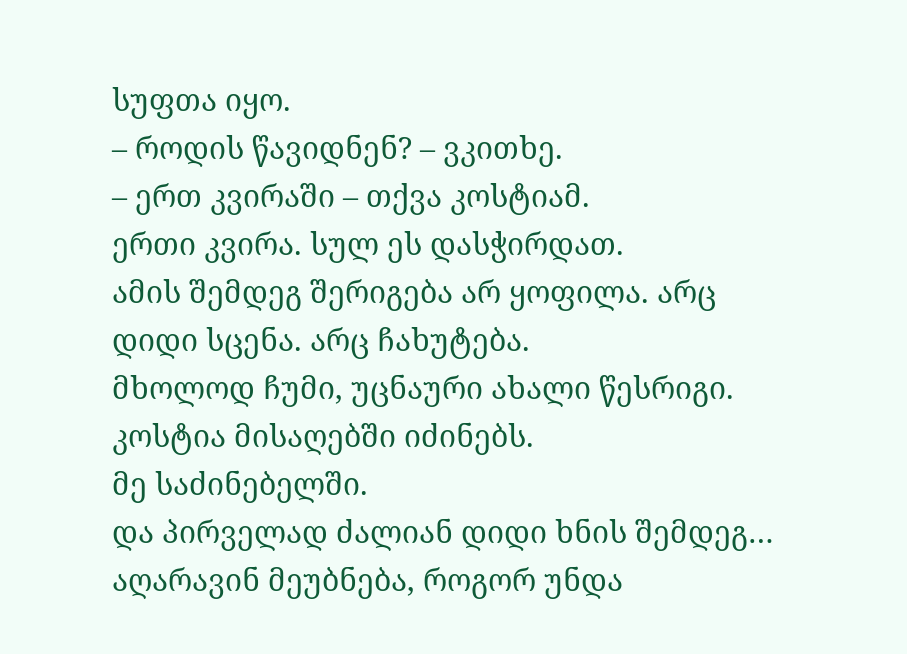სუფთა იყო.
– როდის წავიდნენ? – ვკითხე.
– ერთ კვირაში – თქვა კოსტიამ.
ერთი კვირა. სულ ეს დასჭირდათ.
ამის შემდეგ შერიგება არ ყოფილა. არც დიდი სცენა. არც ჩახუტება.
მხოლოდ ჩუმი, უცნაური ახალი წესრიგი.
კოსტია მისაღებში იძინებს.
მე საძინებელში.
და პირველად ძალიან დიდი ხნის შემდეგ… აღარავინ მეუბნება, როგორ უნდა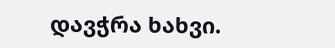დავჭრა ხახვი.